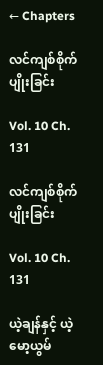← Chapters

လင်ကျစ်စိုက်ပျိုးခြင်း

Vol. 10 Ch. 131

လင်ကျစ်စိုက်ပျိုးခြင်း

Vol. 10 Ch. 131

ယဲ့ချန်နှင့် ယဲ့မော့ယွမ်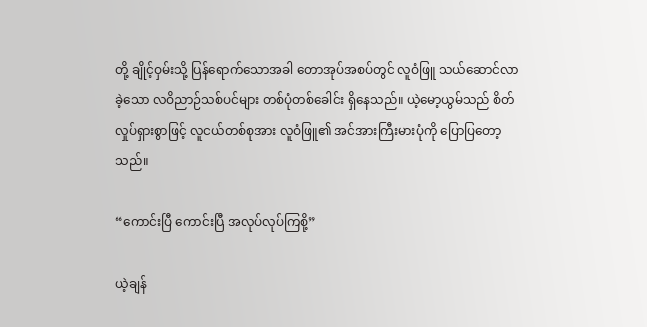တို့ ချိုင့်ဝှမ်းသို့ ပြန်ရောက်သောအခါ တောအုပ်အစပ်တွင် လူဝံဖြူ သယ်ဆောင်လာခဲ့သော လဝိညာဉ်သစ်ပင်များ တစ်ပုံတစ်ခေါင်း ရှိနေသည်။ ယဲ့မော့ယွမ်သည် စိတ်လှုပ်ရှားစွာဖြင့် လူငယ်တစ်စုအား လူဝံဖြူ၏ အင်အားကြီးမားပုံကို ပြောပြတော့သည်။

“ကောင်းပြီ ကောင်းပြီ အလုပ်လုပ်ကြစို့”

ယဲ့ချန်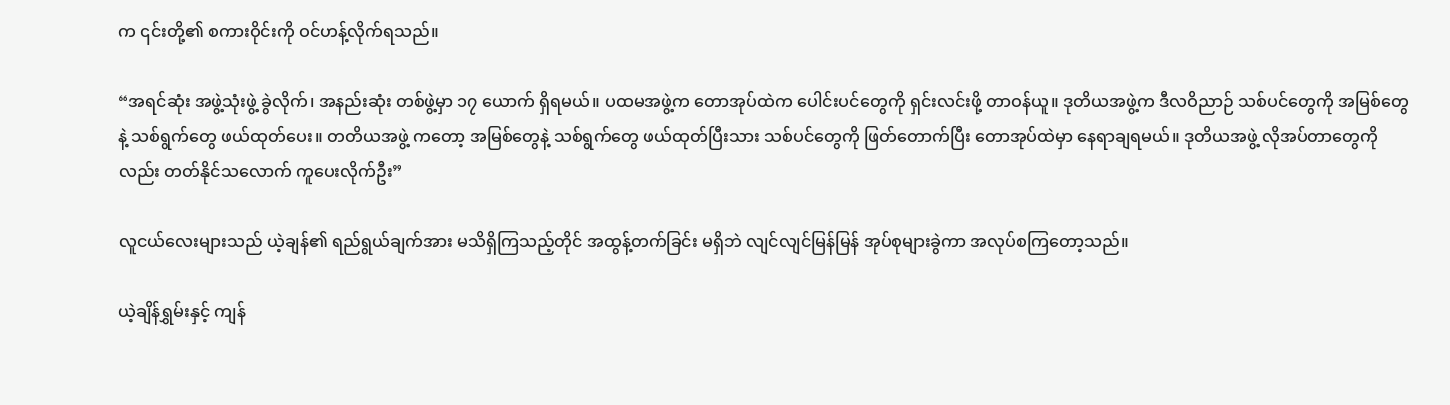က ၎င်းတို့၏ စကားဝိုင်းကို ဝင်ဟန့်လိုက်ရသည်။

“အရင်ဆုံး အဖွဲ့သုံးဖွဲ့ ခွဲလိုက်၊ အနည်းဆုံး တစ်ဖွဲ့မှာ ၁၇ ယောက် ရှိရမယ်။ ပထမအဖွဲ့က တောအုပ်ထဲက ပေါင်းပင်တွေကို ရှင်းလင်းဖို့ တာဝန်ယူ။ ဒုတိယအဖွဲ့က ဒီလဝိညာဉ် သစ်ပင်တွေကို အမြစ်တွေနဲ့ သစ်ရွက်တွေ ဖယ်ထုတ်ပေး။ တတိယအဖွဲ့ ကတော့ အမြစ်တွေနဲ့ သစ်ရွက်တွေ ဖယ်ထုတ်ပြီးသား သစ်ပင်တွေကို ဖြတ်တောက်ပြီး တောအုပ်ထဲမှာ နေရာချရမယ်။ ဒုတိယအဖွဲ့ လိုအပ်တာတွေကိုလည်း တတ်နိုင်သလောက် ကူပေးလိုက်ဦး”

လူငယ်လေးများသည် ယဲ့ချန်၏ ရည်ရွယ်ချက်အား မသိရှိကြသည့်တိုင် အထွန့်တက်ခြင်း မရှိဘဲ လျင်လျင်မြန်မြန် အုပ်စုများခွဲကာ အလုပ်စကြတော့သည်။

ယဲ့ချိန်ရွှမ်းနှင့် ကျန်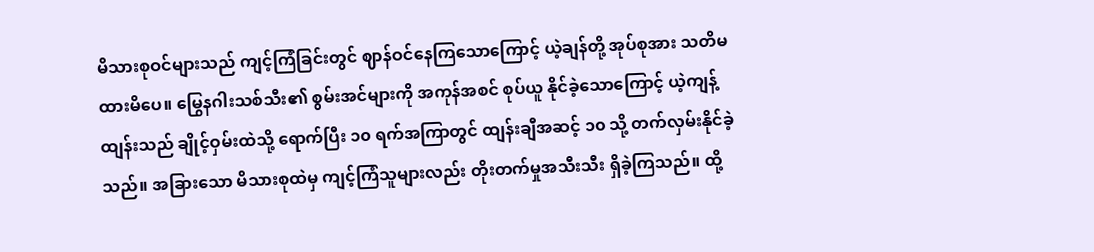မိသားစုဝင်များသည် ကျင့်ကြံခြင်းတွင် ဈာန်ဝင်နေကြသောကြောင့် ယဲ့ချန်တို့ အုပ်စုအား သတိမထားမိပေ။ မြွေနဂါးသစ်သီး၏ စွမ်းအင်များကို အကုန်အစင် စုပ်ယူ နိုင်ခဲ့သောကြောင့် ယဲ့ကျန့်ထျန်းသည် ချိုင့်ဝှမ်းထဲသို့ ရောက်ပြီး ၁၀ ရက်အကြာတွင် ထျန်းချီအဆင့် ၁၀ သို့ တက်လှမ်းနိုင်ခဲ့သည်။ အခြားသော မိသားစုထဲမှ ကျင့်ကြံသူများလည်း တိုးတက်မှုအသီးသီး ရှိခဲ့ကြသည်။ ထို့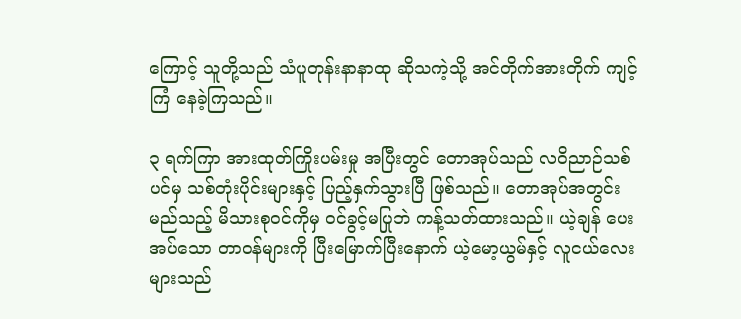ကြောင့် သူတို့သည် သံပူတုန်းနာနာထု ဆိုသကဲ့သို့ အင်တိုက်အားတိုက် ကျင့်ကြံ နေခဲ့ကြသည်။

၃ ရက်ကြာ အားထုတ်ကြိုးပမ်းမှု အပြီးတွင် တောအုပ်သည် လဝိညာဉ်သစ်ပင်မှ သစ်တုံးပိုင်းများနှင့် ပြည့်နှက်သွားပြီ ဖြစ်သည်။ တောအုပ်အတွင်း မည်သည့် မိသားစုဝင်ကိုမှ ဝင်ခွင့်မပြုဘဲ ကန့်သတ်ထားသည်။ ယဲ့ချန် ပေးအပ်သော တာဝန်များကို ပြီးမြောက်ပြီးနောက် ယဲ့မော့ယွမ်နှင့် လူငယ်လေးများသည်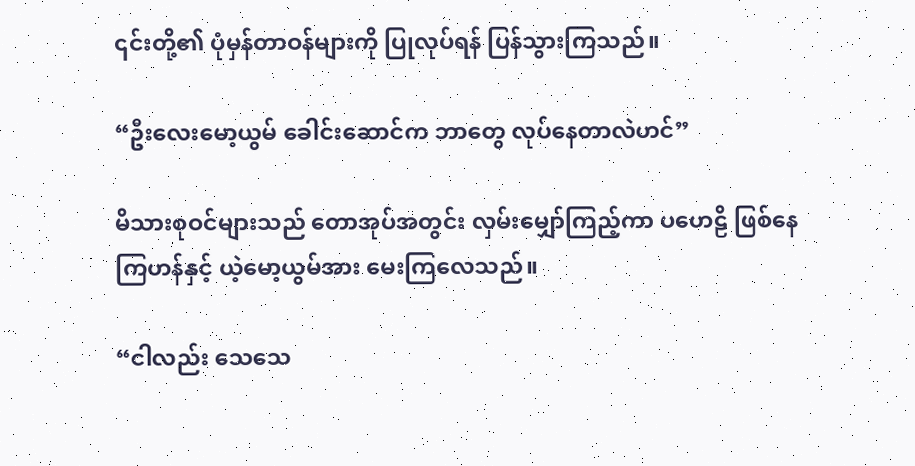၎င်းတို့၏ ပုံမှန်တာဝန်များကို ပြုလုပ်ရန် ပြန်သွားကြသည်။

“ဦးလေးမော့ယွမ် ခေါင်းဆောင်က ဘာတွေ လုပ်နေတာလဲဟင်”

မိသားစုဝင်များသည် တောအုပ်အတွင်း လှမ်းမျှော်ကြည့်ကာ ပဟေဠိ ဖြစ်နေကြဟန်နှင့် ယဲ့မော့ယွမ်အား မေးကြလေသည်။

“ငါလည်း သေသေ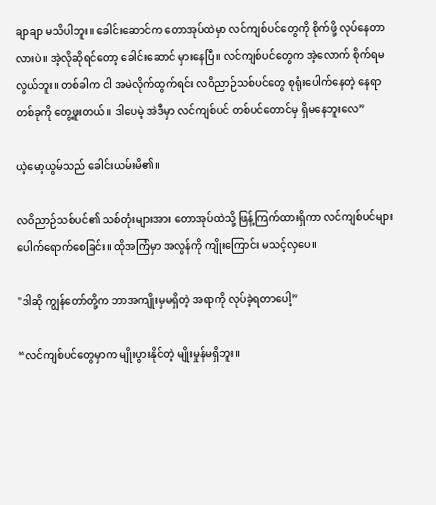ချာချာ မသိပါဘူး။ ခေါင်းဆောင်က တောအုပ်ထဲမှာ လင်ကျစ်ပင်တွေကို စိုက်ဖို့ လုပ်နေတာလားပဲ။ အဲ့လိုဆိုရင်တော့ ခေါင်းဆောင် မှားနေပြီ။ လင်ကျစ်ပင်တွေက အဲ့လောက် စိုက်ရမလွယ်ဘူး။ တစ်ခါက ငါ အမဲလိုက်ထွက်ရင်း လဝိညာဉ်သစ်ပင်တွေ စုရုံးပေါက်နေတဲ့ နေရာတစ်ခုကို တွေ့ဖူးတယ်။ ဒါပေမဲ့ အဲဒီမှာ လင်ကျစ်ပင် တစ်ပင်တောင်မှ ရှိမနေဘူးလေ”

ယဲ့မော့ယွမ်သည် ခေါင်းယမ်းမိ၏။

လဝိညာဉ်သစ်ပင်၏ သစ်တုံးများအား တောအုပ်ထဲသို့ ဖြန့်ကြက်ထားရှိကာ လင်ကျစ်ပင်များ ပေါက်ရောက်စေခြင်း။ ထိုအကြံမှာ အလွန်ကို ကျိုးကြောင်း မသင့်လှပေ။

"ဒါဆို ကျွန်တော်တို့က ဘာအကျိုးမှမရှိတဲ့ အရာကို လုပ်ခဲ့ရတာပေါ့”

“လင်ကျစ်ပင်တွေမှာက မျိုးပွားနိုင်တဲ့ မျိုးမှုန်မရှိဘူး။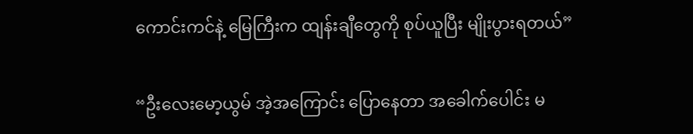ကောင်းကင်နဲ့ မြေကြီးက ထျန်းချီတွေကို စုပ်ယူပြီး မျိုးပွားရတယ်”

“ဦးလေးမော့ယွမ် အဲ့အကြောင်း ပြောနေတာ အခေါက်ပေါင်း မ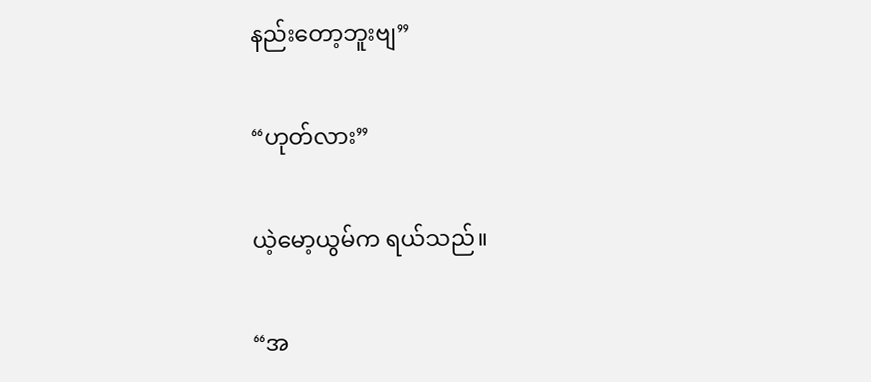နည်းတော့ဘူးဗျ”

“ဟုတ်လား”

ယဲ့မော့ယွမ်က ရယ်သည်။

“အ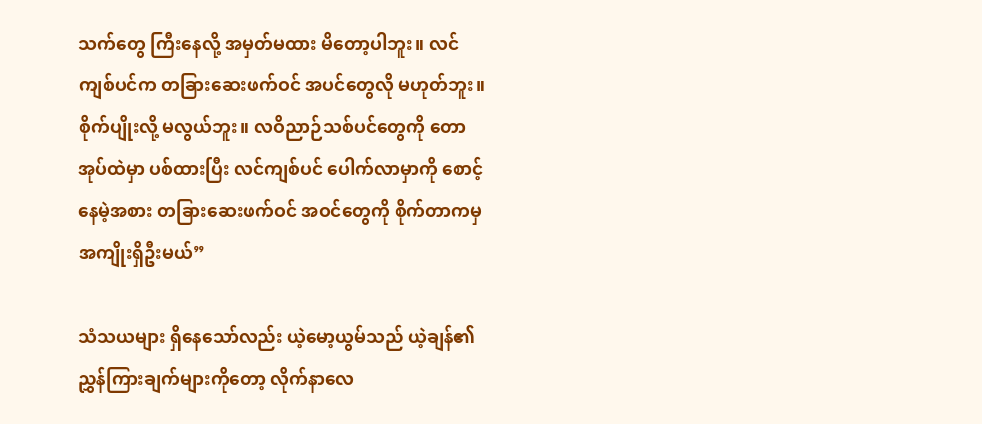သက်တွေ ကြီးနေလို့ အမှတ်မထား မိတော့ပါဘူး။ လင်ကျစ်ပင်က တခြားဆေးဖက်ဝင် အပင်တွေလို မဟုတ်ဘူး။ စိုက်ပျိုးလို့ မလွယ်ဘူး။ လဝိညာဉ်သစ်ပင်တွေကို တောအုပ်ထဲမှာ ပစ်ထားပြီး လင်ကျစ်ပင် ပေါက်လာမှာကို စောင့်နေမဲ့အစား တခြားဆေးဖက်ဝင် အဝင်တွေကို စိုက်တာကမှ အကျိုးရှိဦးမယ်”

သံသယများ ရှိနေသော်လည်း ယဲ့မော့ယွမ်သည် ယဲ့ချန်၏ ညွှန်ကြားချက်များကိုတော့ လိုက်နာလေ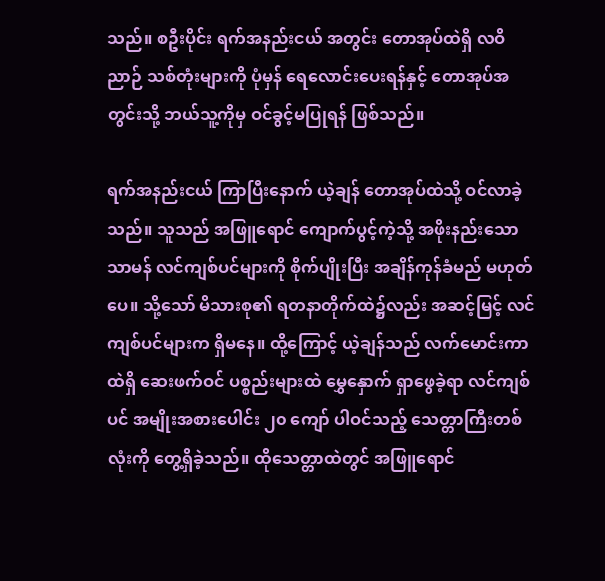သည်။ စဦးပိုင်း ရက်အနည်းငယ် အတွင်း တောအုပ်ထဲရှိ လဝိညာဉ် သစ်တုံးများကို ပုံမှန် ရေလောင်းပေးရန်နှင့် တောအုပ်အတွင်းသို့ ဘယ်သူ့ကိုမှ ဝင်ခွင့်မပြုရန် ဖြစ်သည်။

ရက်အနည်းငယ် ကြာပြီးနောက် ယဲ့ချန် တောအုပ်ထဲသို့ ဝင်လာခဲ့သည်။ သူသည် အဖြူရောင် ကျောက်ပွင့်ကဲ့သို့ အဖိုးနည်းသော သာမန် လင်ကျစ်ပင်များကို စိုက်ပျိုးပြီး အချိန်ကုန်ခံမည် မဟုတ်ပေ။ သို့သော် မိသားစု၏ ရတနာတိုက်ထဲ၌လည်း အဆင့်မြင့် လင်ကျစ်ပင်များက ရှိမနေ။ ထို့ကြောင့် ယဲ့ချန်သည် လက်မောင်းကာထဲရှိ ဆေးဖက်ဝင် ပစ္စည်းများထဲ မွှေနှောက် ရှာဖွေခဲ့ရာ လင်ကျစ်ပင် အမျိုးအစားပေါင်း ၂၀ ကျော် ပါဝင်သည့် သေတ္တာကြီးတစ်လုံးကို တွေ့ရှိခဲ့သည်။ ထိုသေတ္တာထဲတွင် အဖြူရောင်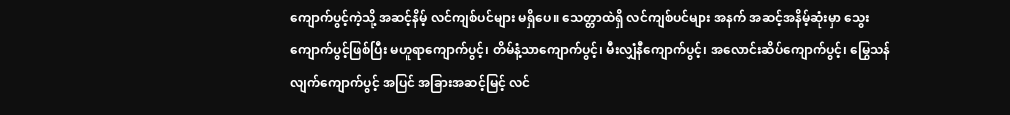ကျောက်ပွင့်ကဲ့သို့ အဆင့်နိမ့် လင်ကျစ်ပင်များ မရှိပေ။ သေတ္တာထဲရှိ လင်ကျစ်ပင်များ အနက် အဆင့်အနိမ့်ဆုံးမှာ သွေးကျောက်ပွင့်ဖြစ်ပြီး မဟူရာကျောက်ပွင့်၊ တိမ်နံ့သာကျောက်ပွင့်၊ မီးလျှံနီကျောက်ပွင့်၊ အလောင်းဆိပ်ကျောက်ပွင့်၊ မြွေသန်လျက်ကျောက်ပွင့် အပြင် အခြားအဆင့်မြင့် လင်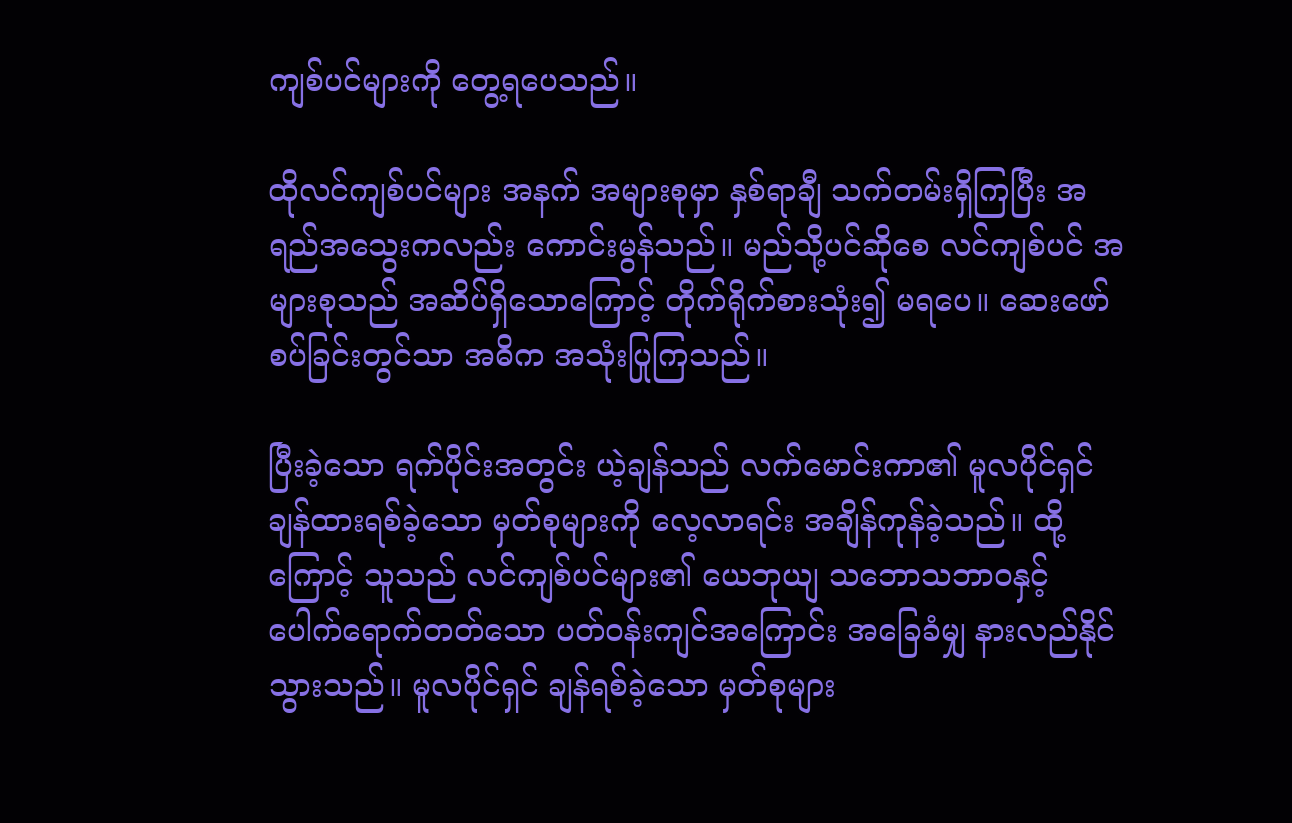ကျစ်ပင်များကို တွေ့ရပေသည်။

ထိုလင်ကျစ်ပင်များ အနက် အများစုမှာ နှစ်ရာချီ သက်တမ်းရှိကြပြီး အရည်အသွေးကလည်း ကောင်းမွန်သည်။ မည်သို့ပင်ဆိုစေ လင်ကျစ်ပင် အများစုသည် အဆိပ်ရှိသောကြောင့် တိုက်ရိုက်စားသုံး၍ မရပေ။ ဆေးဖော်စပ်ခြင်းတွင်သာ အဓိက အသုံးပြုကြသည်။

ပြီးခဲ့သော ရက်ပိုင်းအတွင်း ယဲ့ချန်သည် လက်မောင်းကာ၏ မူလပိုင်ရှင် ချန်ထားရစ်ခဲ့သော မှတ်စုများကို လေ့လာရင်း အချိန်ကုန်ခဲ့သည်။ ထို့ကြောင့် သူသည် လင်ကျစ်ပင်များ၏ ယေဘုယျ သဘောသဘာဝနှင့် ပေါက်ရောက်တတ်သော ပတ်ဝန်းကျင်အကြောင်း အခြေခံမျှ နားလည်နိုင်သွားသည်။ မူလပိုင်ရှင် ချန်ရစ်ခဲ့သော မှတ်စုများ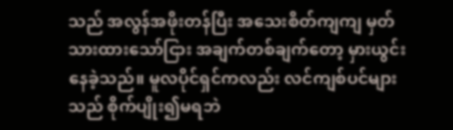သည် အလွန်အဖိုးတန်ပြီး အသေးစိတ်ကျကျ မှတ်သားထားသော်ငြား အချက်တစ်ချက်တော့ မှားယွင်းနေခဲ့သည်။ မူလပိုင်ရှင်ကလည်း လင်ကျစ်ပင်များသည် စိုက်ပျိုး၍မရဘဲ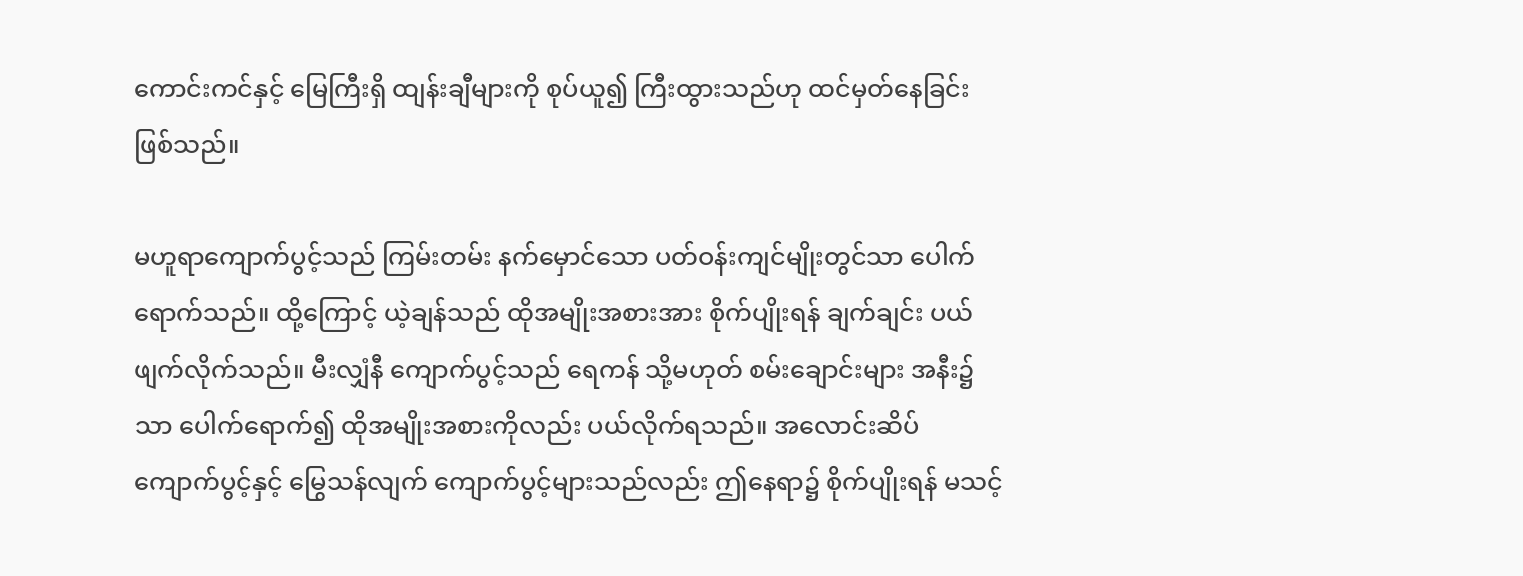ကောင်းကင်နှင့် မြေကြီးရှိ ထျန်းချီများကို စုပ်ယူ၍ ကြီးထွားသည်ဟု ထင်မှတ်နေခြင်း ဖြစ်သည်။

မဟူရာကျောက်ပွင့်သည် ကြမ်းတမ်း နက်မှောင်သော ပတ်ဝန်းကျင်မျိုးတွင်သာ ပေါက်ရောက်သည်။ ထို့ကြောင့် ယဲ့ချန်သည် ထိုအမျိုးအစားအား စိုက်ပျိုးရန် ချက်ချင်း ပယ်ဖျက်လိုက်သည်။ မီးလျှံနီ ကျောက်ပွင့်သည် ရေကန် သို့မဟုတ် စမ်းချောင်းများ အနီး၌သာ ပေါက်ရောက်၍ ထိုအမျိုးအစားကိုလည်း ပယ်လိုက်ရသည်။ အလောင်းဆိပ် ကျောက်ပွင့်နှင့် မြွေသန်လျက် ကျောက်ပွင့်များသည်လည်း ဤနေရာ၌ စိုက်ပျိုးရန် မသင့်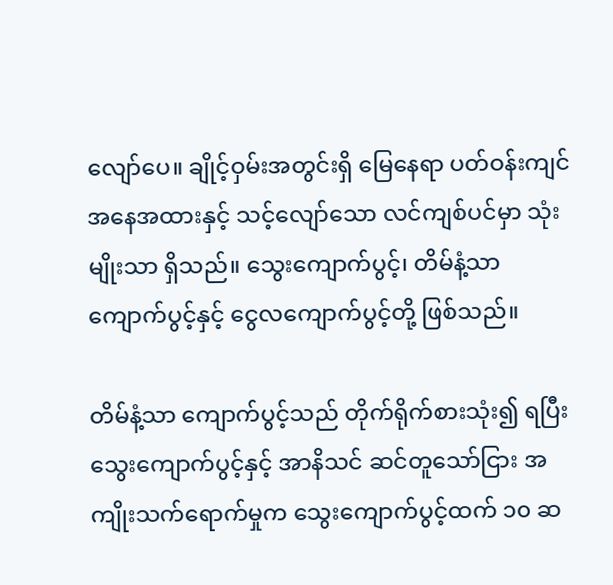လျော်ပေ။ ချိုင့်ဝှမ်းအတွင်းရှိ မြေနေရာ ပတ်ဝန်းကျင် အနေအထားနှင့် သင့်လျော်သော လင်ကျစ်ပင်မှာ သုံးမျိုးသာ ရှိသည်။ သွေးကျောက်ပွင့်၊ တိမ်နံ့သာ ကျောက်ပွင့်နှင့် ငွေလကျောက်ပွင့်တို့ ဖြစ်သည်။

တိမ်နံ့သာ ကျောက်ပွင့်သည် တိုက်ရိုက်စားသုံး၍ ရပြီး သွေးကျောက်ပွင့်နှင့် အာနိသင် ဆင်တူသော်ငြား အကျိုးသက်ရောက်မှုက သွေးကျောက်ပွင့်ထက် ၁၀ ဆ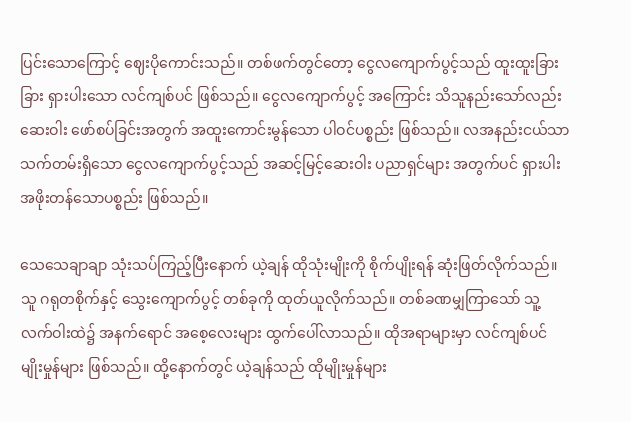ပြင်းသောကြောင့် ဈေးပိုကောင်းသည်။ တစ်ဖက်တွင်တော့ ငွေလကျောက်ပွင့်သည် ထူးထူးခြားခြား ရှားပါးသော လင်ကျစ်ပင် ဖြစ်သည်။ ငွေလကျောက်ပွင့် အကြောင်း သိသူနည်းသော်လည်း ဆေးဝါး ဖော်စပ်ခြင်းအတွက် အထူးကောင်းမွန်သော ပါဝင်ပစ္စည်း ဖြစ်သည်။ လအနည်းငယ်သာ သက်တမ်းရှိသော ငွေလကျောက်ပွင့်သည် အဆင့်မြင့်ဆေးဝါး ပညာရှင်များ အတွက်ပင် ရှားပါး အဖိုးတန်သောပစ္စည်း ဖြစ်သည်။

သေသေချာချာ သုံးသပ်ကြည့်ပြီးနောက် ယဲ့ချန် ထိုသုံးမျိုးကို စိုက်ပျိုးရန် ဆုံးဖြတ်လိုက်သည်။ သူ ဂရုတစိုက်နှင့် သွေးကျောက်ပွင့် တစ်ခုကို ထုတ်ယူလိုက်သည်။ တစ်ခဏမျှကြာသော် သူ့လက်ဝါးထဲ၌ အနက်ရောင် အစေ့လေးများ ထွက်ပေါ်လာသည်။ ထိုအရာများမှာ လင်ကျစ်ပင် မျိုးမှုန်များ ဖြစ်သည်။ ထို့နောက်တွင် ယဲ့ချန်သည် ထိုမျိုးမှုန်များ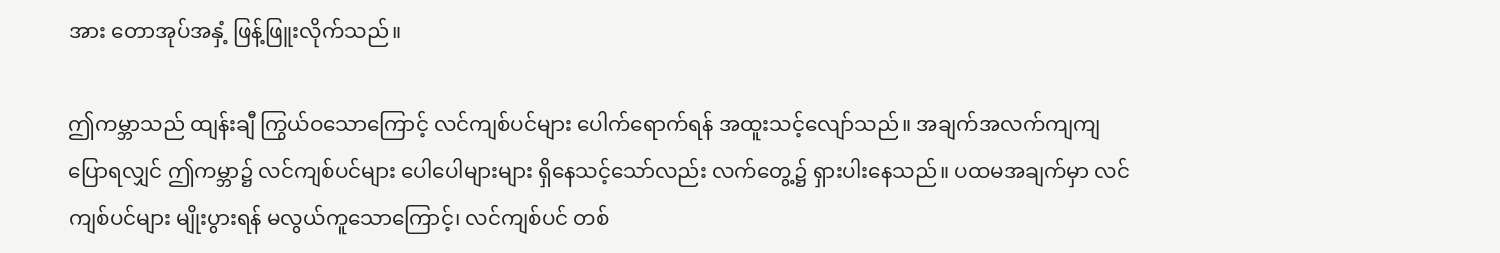အား တောအုပ်အနှံ့ ဖြန့်ဖြူးလိုက်သည်။

ဤကမ္ဘာသည် ထျန်းချီ ကြွယ်ဝသောကြောင့် လင်ကျစ်ပင်များ ပေါက်ရောက်ရန် အထူးသင့်လျော်သည်။ အချက်အလက်ကျကျ ပြောရလျှင် ဤကမ္ဘာ၌ လင်ကျစ်ပင်များ ပေါပေါများများ ရှိနေသင့်သော်လည်း လက်တွေ့၌ ရှားပါးနေသည်။ ပထမအချက်မှာ လင်ကျစ်ပင်များ မျိုးပွားရန် မလွယ်ကူသောကြောင့်၊ လင်ကျစ်ပင် တစ်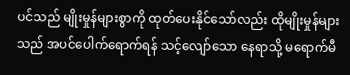ပင်သည် မျိုးမှုန်များစွာကို ထုတ်ပေးနိုင်သော်လည်း ထိုမျိုးမှုန်များသည် အပင်ပေါက်ရောက်ရန် သင့်လျော်သော နေရာသို့ မရောက်မီ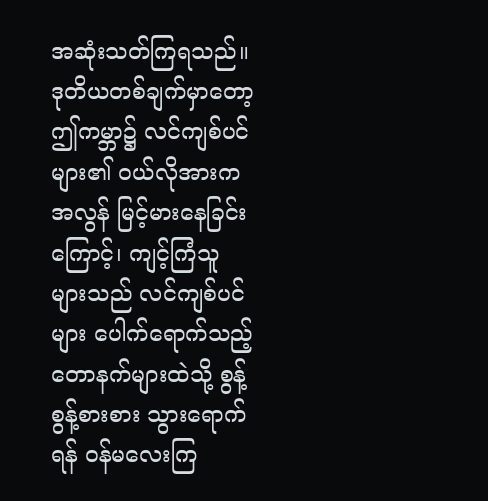အဆုံးသတ်ကြရသည်။ ဒုတိယတစ်ချက်မှာတော့ ဤကမ္ဘာ၌ လင်ကျစ်ပင်များ၏ ဝယ်လိုအားက အလွန် မြင့်မားနေခြင်းကြောင့်၊ ကျင့်ကြံသူများသည် လင်ကျစ်ပင်များ ပေါက်ရောက်သည့် တောနက်များထဲသို့ စွန့်စွန့်စားစား သွားရောက်ရန် ဝန်မလေးကြ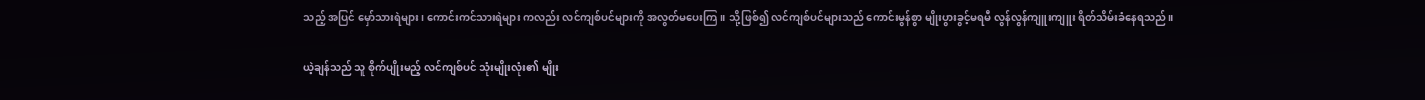သည့် အပြင် မှော်သားရဲများ၊ ကောင်းကင်သားရဲများ ကလည်း လင်ကျစ်ပင်များကို အလွတ်မပေးကြ။ သို့ဖြစ်၍ လင်ကျစ်ပင်များသည် ကောင်းမွန်စွာ မျိုးပွားခွင့်မရမီ လွန်လွန်ကျူးကျူး ရိတ်သိမ်းခံနေရသည်။

ယဲ့ချန်သည် သူ စိုက်ပျိုးမည့် လင်ကျစ်ပင် သုံးမျိုးလုံး၏ မျိုး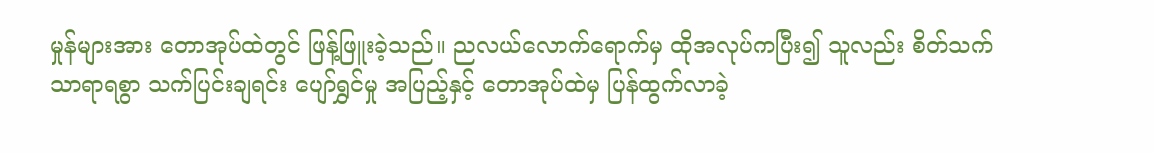မှုန်များအား တောအုပ်ထဲတွင် ဖြန့်ဖြူးခဲ့သည်။ ညလယ်လောက်ရောက်မှ ထိုအလုပ်ကပြီး၍ သူလည်း စိတ်သက်သာရာရစွာ သက်ပြင်းချရင်း ပျော်ရွှင်မှု အပြည့်နှင့် တောအုပ်ထဲမှ ပြန်ထွက်လာခဲ့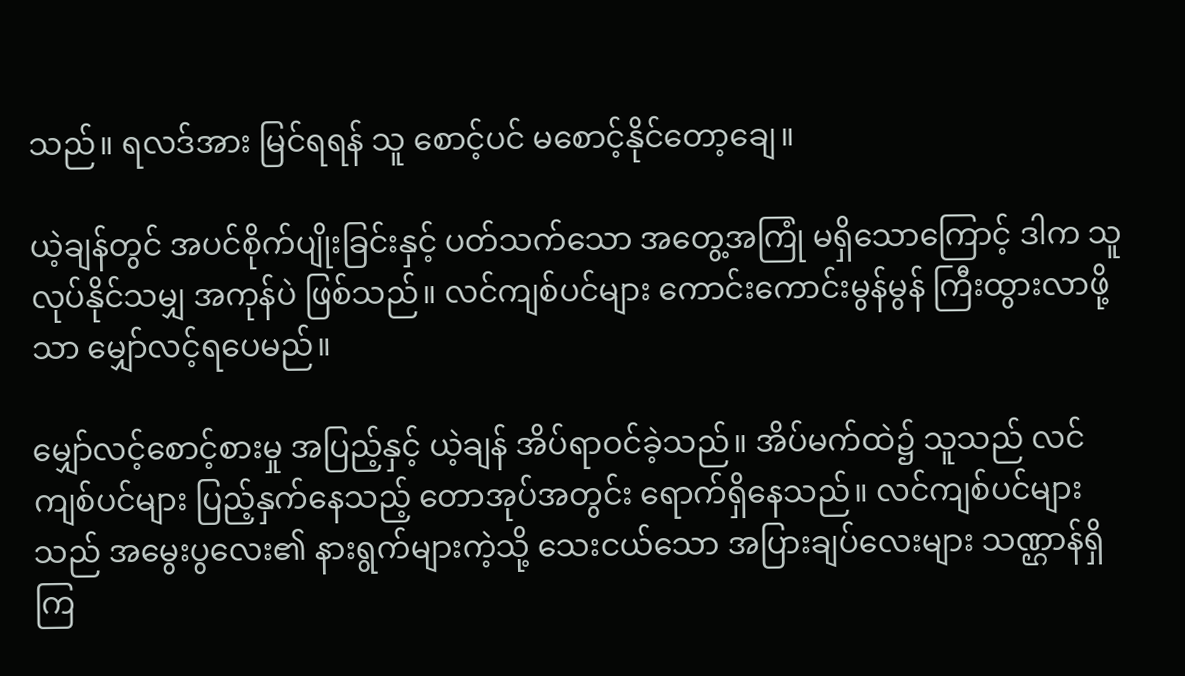သည်။ ရလဒ်အား မြင်ရရန် သူ စောင့်ပင် မစောင့်နိုင်တော့ချေ။

ယဲ့ချန်တွင် အပင်စိုက်ပျိုးခြင်းနှင့် ပတ်သက်သော အတွေ့အကြုံ မရှိသောကြောင့် ဒါက သူ လုပ်နိုင်သမျှ အကုန်ပဲ ဖြစ်သည်။ လင်ကျစ်ပင်များ ကောင်းကောင်းမွန်မွန် ကြီးထွားလာဖို့သာ မျှော်လင့်ရပေမည်။

မျှော်လင့်စောင့်စားမှု အပြည့်နှင့် ယဲ့ချန် အိပ်ရာဝင်ခဲ့သည်။ အိပ်မက်ထဲ၌ သူသည် လင်ကျစ်ပင်များ ပြည့်နှက်နေသည့် တောအုပ်အတွင်း ရောက်ရှိနေသည်။ လင်ကျစ်ပင်များသည် အမွေးပွလေး၏ နားရွက်များကဲ့သို့ သေးငယ်သော အပြားချပ်လေးများ သဏ္ဌာန်ရှိကြ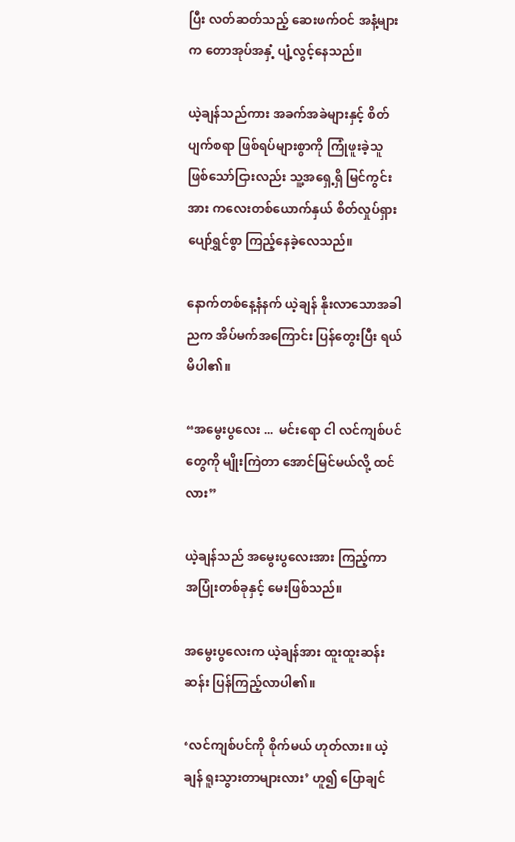ပြီး လတ်ဆတ်သည့် ဆေးဖက်ဝင် အနံ့များက တောအုပ်အနှံ့ ပျံ့လွင့်နေသည်။

ယဲ့ချန်သည်ကား အခက်အခဲများနှင့် စိတ်ပျက်စရာ ဖြစ်ရပ်များစွာကို ကြုံဖူးခဲ့သူ ဖြစ်သော်ငြားလည်း သူ့အရှေ့ရှိ မြင်ကွင်းအား ကလေးတစ်ယောက်နှယ် စိတ်လှုပ်ရှား ပျော်ရွှင်စွာ ကြည့်နေခဲ့လေသည်။

နောက်တစ်နေ့နံနက် ယဲ့ချန် နိုးလာသောအခါ ညက အိပ်မက်အကြောင်း ပြန်တွေးပြီး ရယ်မိပါ၏။

“အမွေးပွလေး ...  မင်းရော ငါ လင်ကျစ်ပင်တွေကို မျိုးကြဲတာ အောင်မြင်မယ်လို့ ထင်လား”

ယဲ့ချန်သည် အမွေးပွလေးအား ကြည့်ကာ အပြုံးတစ်ခုနှင့် မေးဖြစ်သည်။

အမွေးပွလေးက ယဲ့ချန်အား ထူးထူးဆန်းဆန်း ပြန်ကြည့်လာပါ၏။

‘လင်ကျစ်ပင်ကို စိုက်မယ် ဟုတ်လား။ ယဲ့ချန် ရူးသွားတာများလား’ ဟူ၍ ပြောချင်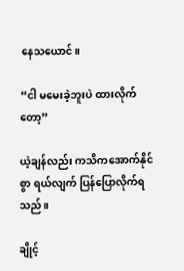နေသယောင်။

“ငါ မမေးခဲ့ဘူးပဲ ထားလိုက်တော့”

ယဲ့ချန်လည်း ကသိကအောက်နိုင်စွာ ရယ်လျက် ပြန်ပြောလိုက်ရသည်။

ချိုင့်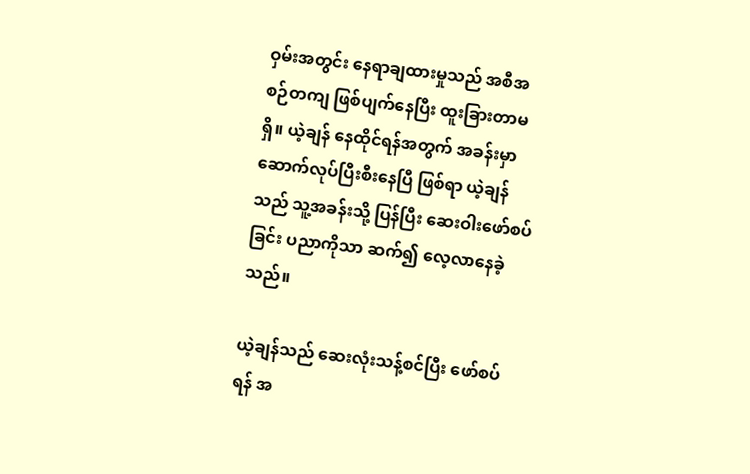ဝှမ်းအတွင်း နေရာချထားမှုသည် အစီအစဉ်တကျ ဖြစ်ပျက်နေပြီး ထူးခြားတာမရှိ။ ယဲ့ချန် နေထိုင်ရန်အတွက် အခန်းမှာ ဆောက်လုပ်ပြီးစီးနေပြီ ဖြစ်ရာ ယဲ့ချန်သည် သူ့အခန်းသို့ ပြန်ပြီး ဆေးဝါးဖော်စပ်ခြင်း ပညာကိုသာ ဆက်၍ လေ့လာနေခဲ့သည်။

ယဲ့ချန်သည် ဆေးလုံးသန့်စင်ပြီး ဖော်စပ်ရန် အ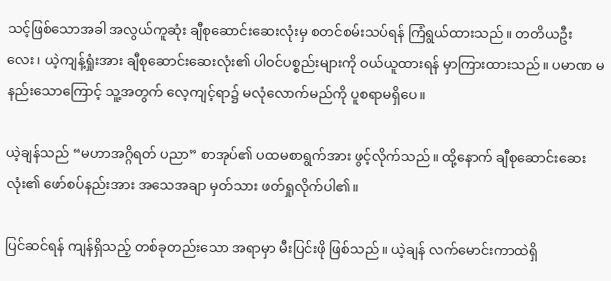သင့်ဖြစ်သောအခါ အလွယ်ကူဆုံး ချီစုဆောင်းဆေးလုံးမှ စတင်စမ်းသပ်ရန် ကြံရွယ်ထားသည်။ တတိယဦးလေး၊ ယဲ့ကျန့်ရှုံးအား ချီစုဆောင်းဆေးလုံး၏ ပါဝင်ပစ္စည်းများကို ဝယ်ယူထားရန် မှာကြားထားသည်။ ပမာဏ မနည်းသောကြောင့် သူ့အတွက် လေ့ကျင့်ရာ၌ မလုံလောက်မည်ကို ပူစရာမရှိပေ။

ယဲ့ချန်သည် “မဟာအဂ္ဂိရတ် ပညာ” စာအုပ်၏ ပထမစာရွက်အား ဖွင့်လိုက်သည်။ ထို့နောက် ချီစုဆောင်းဆေးလုံး၏ ဖော်စပ်နည်းအား အသေအချာ မှတ်သား ဖတ်ရှုလိုက်ပါ၏။

ပြင်ဆင်ရန် ကျန်ရှိသည့် တစ်ခုတည်းသော အရာမှာ မီးပြင်းဖို ဖြစ်သည်။ ယဲ့ချန် လက်မောင်းကာထဲရှိ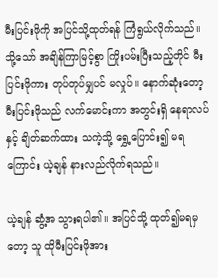မီးပြင်းဖိုကို အပြင်သို့ထုတ်ရန် ကြံရွယ်လိုက်သည်။ သို့သော် အချိန်ကြာမြင့်စွာ ကြိုးပမ်းပြီးသည့်တိုင် မီးပြင်းဖိုကား တုပ်တုပ်မျှပင် မလှုပ်။ နောက်ဆုံးတော့ မီးပြင်းဖိုသည် လက်မောင်းကာ အတွင်းရှိ နေရာလပ်နှင့် ချိတ်ဆက်ထား သကဲ့သို့ ရွှေ့ပြောင်း၍ မရကြောင်း ယဲ့ချန် နားလည်လိုက်ရသည်။

ယဲ့ချန် ဆွံ့အ သွားရပါ၏။ အပြင်သို့ ထုတ်၍မရမှတော့ သူ ထိုမီးပြင်းဖိုအား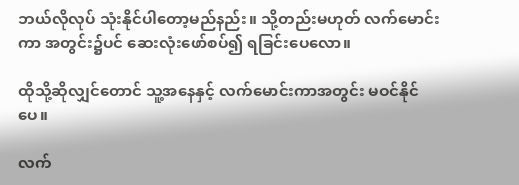ဘယ်လိုလုပ် သုံးနိုင်ပါတော့မည်နည်း။ သို့တည်းမဟုတ် လက်မောင်းကာ အတွင်း၌ပင် ဆေးလုံးဖော်စပ်၍ ရခြင်းပေလော။

ထိုသို့ဆိုလျှင်တောင် သူ့အနေနှင့် လက်မောင်းကာအတွင်း မဝင်နိုင်ပေ။

လက်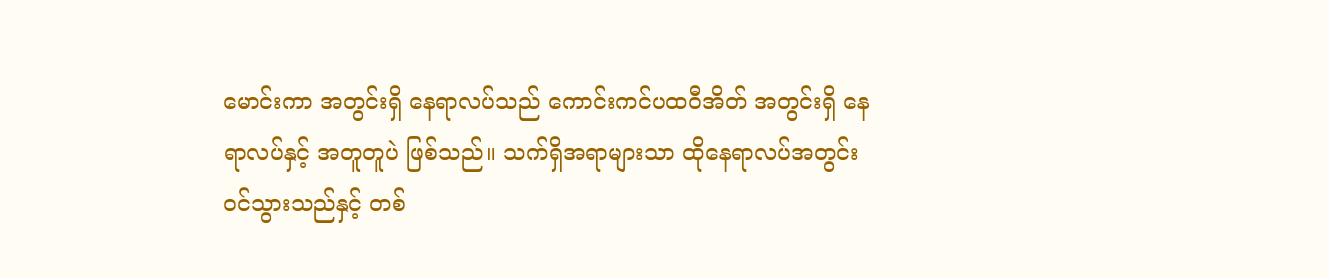မောင်းကာ အတွင်းရှိ နေရာလပ်သည် ကောင်းကင်ပထဝီအိတ် အတွင်းရှိ နေရာလပ်နှင့် အတူတူပဲ ဖြစ်သည်။ သက်ရှိအရာများသာ ထိုနေရာလပ်အတွင်း ဝင်သွားသည်နှင့် တစ်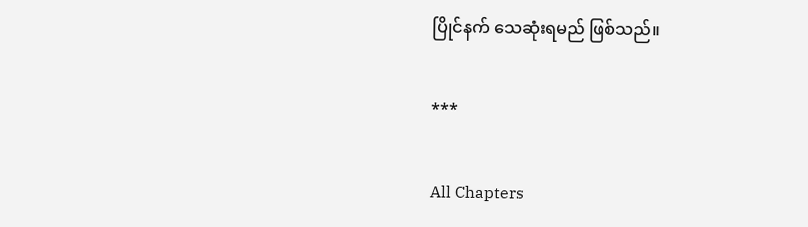ပြိုင်နက် သေဆုံးရမည် ဖြစ်သည်။

***

All Chapters